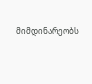მიმდინარეობს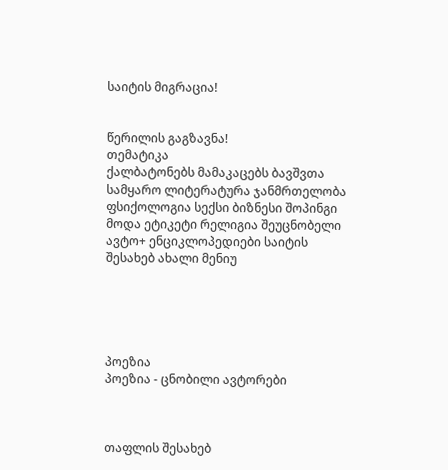საიტის მიგრაცია!


წერილის გაგზავნა!
თემატიკა
ქალბატონებს მამაკაცებს ბავშვთა სამყარო ლიტერატურა ჯანმრთელობა ფსიქოლოგია სექსი ბიზნესი შოპინგი მოდა ეტიკეტი რელიგია შეუცნობელი ავტო+ ენციკლოპედიები საიტის შესახებ ახალი მენიუ





პოეზია
პოეზია - ცნობილი ავტორები



თაფლის შესახებ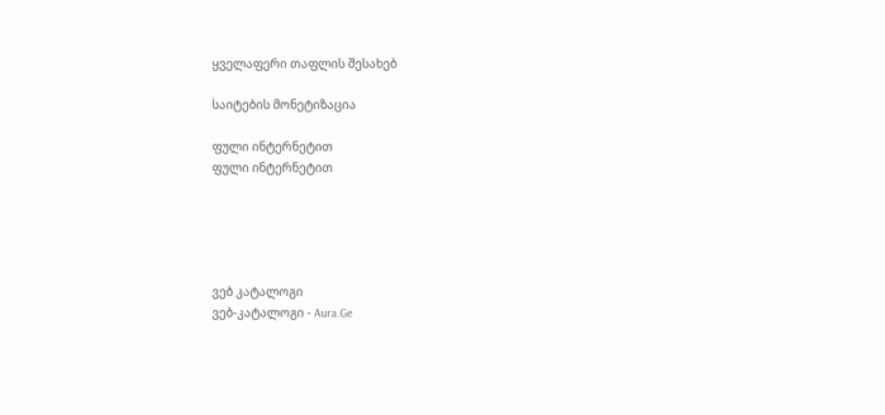ყველაფერი თაფლის შესახებ

საიტების მონეტიზაცია

ფული ინტერნეტით
ფული ინტერნეტით





ვებ კატალოგი
ვებ-კატალოგი - Aura.Ge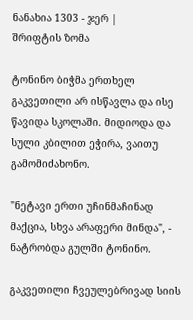ნანახია 1303 - ჯერ |
შრიფტის ზომა

ტონინო ბიჭმა ერთხელ გაკვეთილი არ ისწავლა და ისე წავიდა სკოლაში. მიდიოდა და სული კბილით ეჭირა, ვაითუ გამომიძახონო.

"ნეტავი ერთი უჩინმაჩინად მაქცია, სხვა არაფერი მინდა", - ნატრობდა გულში ტონინო.

გაკვეთილი ჩვეულებრივად სიის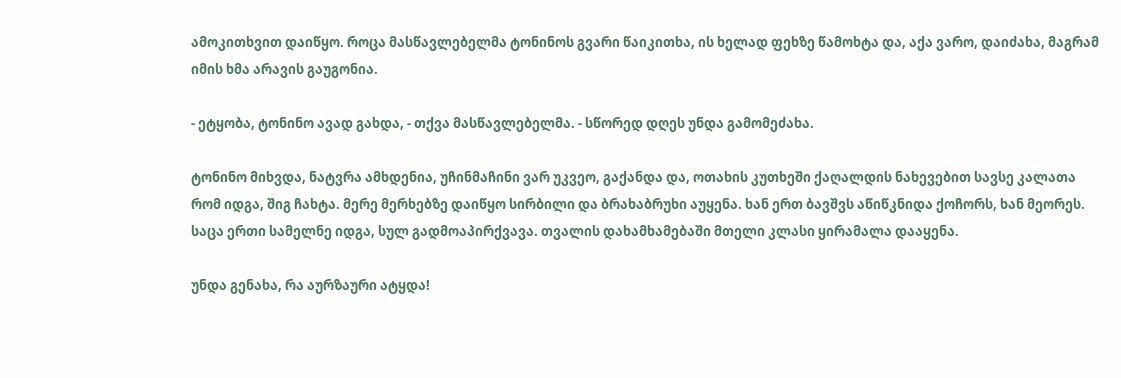ამოკითხვით დაიწყო. როცა მასწავლებელმა ტონინოს გვარი წაიკითხა, ის ხელად ფეხზე წამოხტა და, აქა ვარო, დაიძახა, მაგრამ იმის ხმა არავის გაუგონია.

- ეტყობა, ტონინო ავად გახდა, - თქვა მასწავლებელმა. - სწორედ დღეს უნდა გამომეძახა.

ტონინო მიხვდა, ნატვრა ამხდენია, უჩინმაჩინი ვარ უკვეო, გაქანდა და, ოთახის კუთხეში ქაღალდის ნახევებით სავსე კალათა რომ იდგა, შიგ ჩახტა. მერე მერხებზე დაიწყო სირბილი და ბრახაბრუხი აუყენა. ხან ერთ ბავშვს აწიწკნიდა ქოჩორს, ხან მეორეს. საცა ერთი სამელნე იდგა, სულ გადმოაპირქვავა. თვალის დახამხამებაში მთელი კლასი ყირამალა დააყენა.

უნდა გენახა, რა აურზაური ატყდა!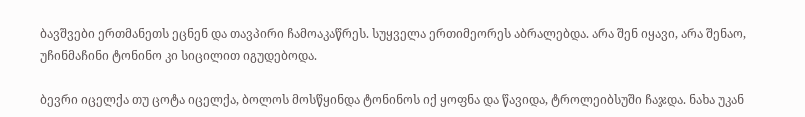ბავშვები ერთმანეთს ეცნენ და თავპირი ჩამოაკაწრეს. სუყველა ერთიმეორეს აბრალებდა. არა შენ იყავი, არა შენაო, უჩინმაჩინი ტონინო კი სიცილით იგუდებოდა.

ბევრი იცელქა თუ ცოტა იცელქა, ბოლოს მოსწყინდა ტონინოს იქ ყოფნა და წავიდა, ტროლეიბსუში ჩაჯდა. ნახა უკან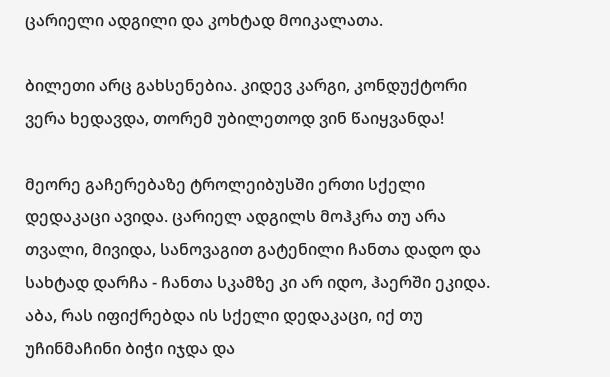ცარიელი ადგილი და კოხტად მოიკალათა.

ბილეთი არც გახსენებია. კიდევ კარგი, კონდუქტორი ვერა ხედავდა, თორემ უბილეთოდ ვინ წაიყვანდა!

მეორე გაჩერებაზე ტროლეიბუსში ერთი სქელი დედაკაცი ავიდა. ცარიელ ადგილს მოჰკრა თუ არა თვალი, მივიდა, სანოვაგით გატენილი ჩანთა დადო და სახტად დარჩა - ჩანთა სკამზე კი არ იდო, ჰაერში ეკიდა. აბა, რას იფიქრებდა ის სქელი დედაკაცი, იქ თუ უჩინმაჩინი ბიჭი იჯდა და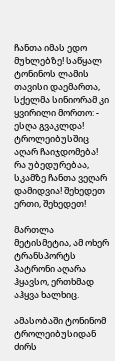ჩანთა იმას ედო მუხლებზე! საწყალ ტონინოს ლამის თავისი დაემართა, სქელმა სინიორამ კი ყვირილი მორთო: - ესღა გვაკლდა! ტროლეიბუსშიც აღარ ჩაიჯდომება! რა უბედურებაა, სკამზე ჩანთა ვეღარ დამიდვია! შეხედეთ ერთი, შეხედეთ!

მართლა მეტისმეტია, ამ ოხერ ტრანსპორტს პატრონი აღარა ჰყავსო, ერთხმად აჰყვა ხალხიც.

ამასობაში ტონინომ ტროლეიბუსიდან ძირს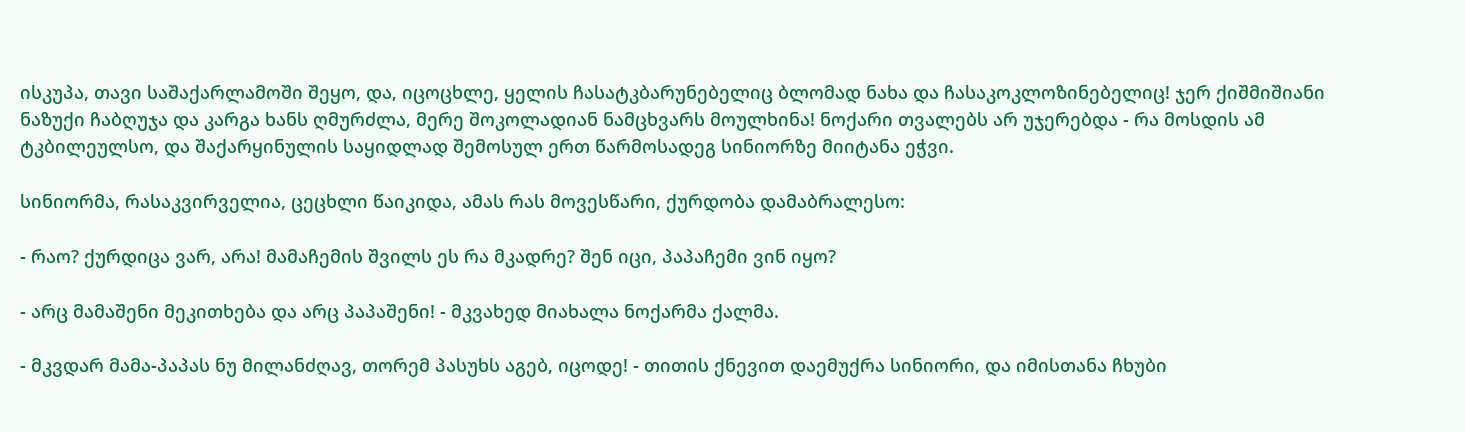ისკუპა, თავი საშაქარლამოში შეყო, და, იცოცხლე, ყელის ჩასატკბარუნებელიც ბლომად ნახა და ჩასაკოკლოზინებელიც! ჯერ ქიშმიშიანი ნაზუქი ჩაბღუჯა და კარგა ხანს ღმურძლა, მერე შოკოლადიან ნამცხვარს მოულხინა! ნოქარი თვალებს არ უჯერებდა - რა მოსდის ამ ტკბილეულსო, და შაქარყინულის საყიდლად შემოსულ ერთ წარმოსადეგ სინიორზე მიიტანა ეჭვი.

სინიორმა, რასაკვირველია, ცეცხლი წაიკიდა, ამას რას მოვესწარი, ქურდობა დამაბრალესო:

- რაო? ქურდიცა ვარ, არა! მამაჩემის შვილს ეს რა მკადრე? შენ იცი, პაპაჩემი ვინ იყო?

- არც მამაშენი მეკითხება და არც პაპაშენი! - მკვახედ მიახალა ნოქარმა ქალმა.

- მკვდარ მამა-პაპას ნუ მილანძღავ, თორემ პასუხს აგებ, იცოდე! - თითის ქნევით დაემუქრა სინიორი, და იმისთანა ჩხუბი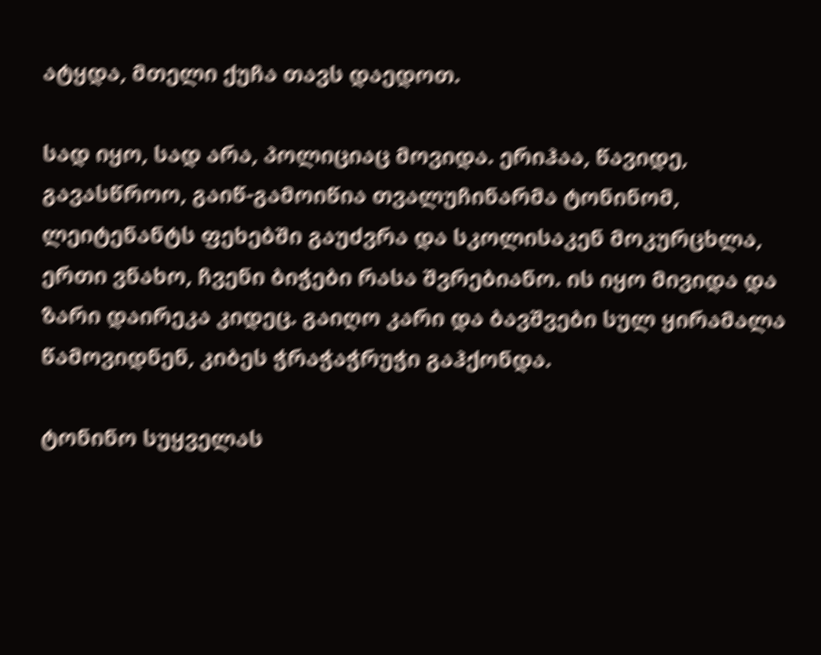ატყდა, მთელი ქუჩა თავს დაედოთ.

სად იყო, სად არა, პოლიციაც მოვიდა. ერიჰაა, წავიდე, გავასწროო, გაიწ-გამოიწია თვალუჩინარმა ტონინომ, ლეიტენანტს ფეხებში გაუძვრა და სკოლისაკენ მოკურცხლა, ერთი ვნახო, ჩვენი ბიჭები რასა შვრებიანო. ის იყო მივიდა და ზარი დაირეკა კიდეც. გაიღო კარი და ბავშვები სულ ყირამალა წამოვიდნენ, კიბეს ჭრაჭაჭრუჭი გაჰქონდა.

ტონინო სუყველას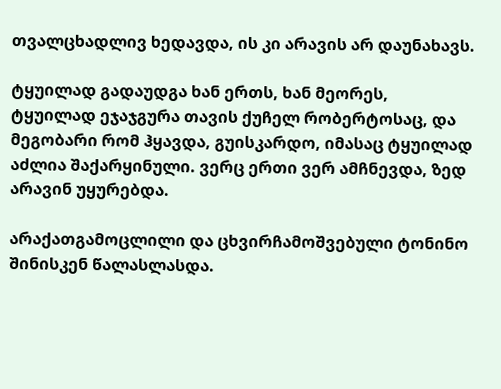თვალცხადლივ ხედავდა, ის კი არავის არ დაუნახავს.

ტყუილად გადაუდგა ხან ერთს, ხან მეორეს, ტყუილად ეჯაჯგურა თავის ქუჩელ რობერტოსაც, და მეგობარი რომ ჰყავდა, გუისკარდო, იმასაც ტყუილად აძლია შაქარყინული. ვერც ერთი ვერ ამჩნევდა, ზედ არავინ უყურებდა.

არაქათგამოცლილი და ცხვირჩამოშვებული ტონინო შინისკენ წალასლასდა.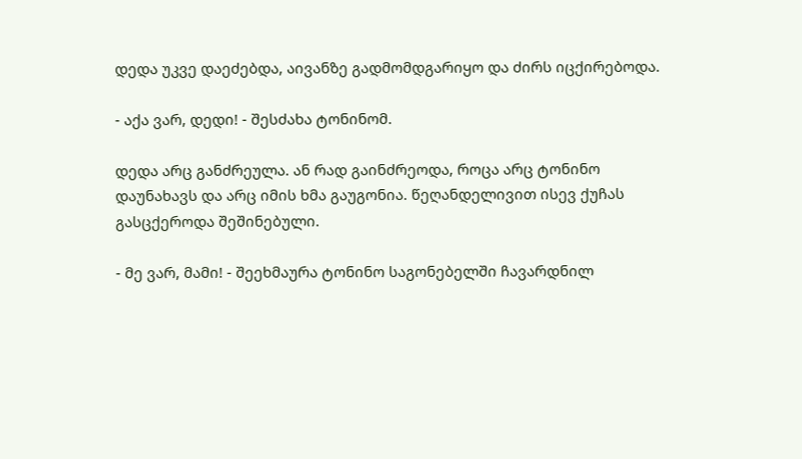დედა უკვე დაეძებდა, აივანზე გადმომდგარიყო და ძირს იცქირებოდა.

- აქა ვარ, დედი! - შესძახა ტონინომ.

დედა არც განძრეულა. ან რად გაინძრეოდა, როცა არც ტონინო დაუნახავს და არც იმის ხმა გაუგონია. წეღანდელივით ისევ ქუჩას გასცქეროდა შეშინებული.

- მე ვარ, მამი! - შეეხმაურა ტონინო საგონებელში ჩავარდნილ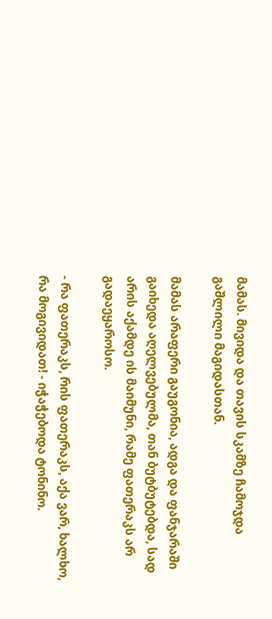მამას. მივიდა და თავის სკამზე ჩამოჯდა გაშლილი მაგიდასთან.

მამას არაფერი გაუგონია, ადგა და ფანჯარაში გაიხედა აღელვებულმა, თან ბუტბუტებდა, სად არის აქამდე ის მაიმუნი, რამე ფათერაკს არ გადაეყაროსო.

- რა ფათერაკს, რის ფათერაკს, აქა ვარ, ხალხო, რა მოგივიდათ! - იჭაჭებოდა ტონინო.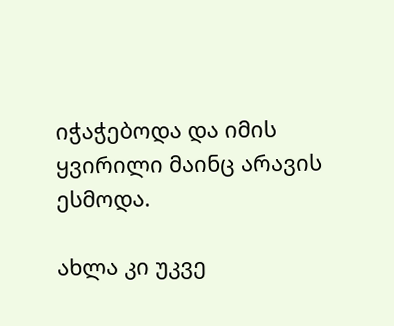იჭაჭებოდა და იმის ყვირილი მაინც არავის ესმოდა.

ახლა კი უკვე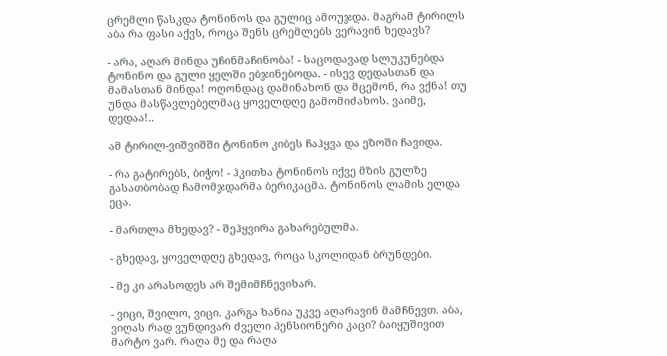ცრემლი წასკდა ტონინოს და გულიც ამოუჯდა. მაგრამ ტირილს აბა რა ფასი აქვს, როცა შენს ცრემლებს ვერავინ ხედავს?

- არა, აღარ მინდა უჩინმაჩინობა! - საცოდავად სლუკუნებდა ტონინო და გული ყელში ებჯინებოდა. - ისევ დედასთან და მამასთან მინდა! ოღონდაც დამინახონ და მცემონ, რა ვქნა! თუ უნდა მასწავლებელმაც ყოველდღე გამომიძახოს. ვაიმე, დედაა!..

ამ ტირილ-ვიშვიშში ტონინო კიბეს ჩაჰყვა და ეზოში ჩავიდა.

- რა გატირებს, ბიჭო! - ჰკითხა ტონინოს იქვე მზის გულზე გასათბობად ჩამომჯდარმა ბერიკაცმა. ტონინოს ლამის ელდა ეცა.

- მართლა მხედავ? - შეჰყვირა გახარებულმა.

- გხედავ, ყოველდღე გხედავ, როცა სკოლიდან ბრუნდები.

- მე კი არასოდეს არ შემიმჩნევიხარ.

- ვიცი, შვილო, ვიცი. კარგა ხანია უკვე აღარავინ მამჩნევთ. აბა, ვიღას რად ვუნდივარ ძველი პენსიონერი კაცი? ბაიყუშივით მარტო ვარ. რაღა მე და რაღა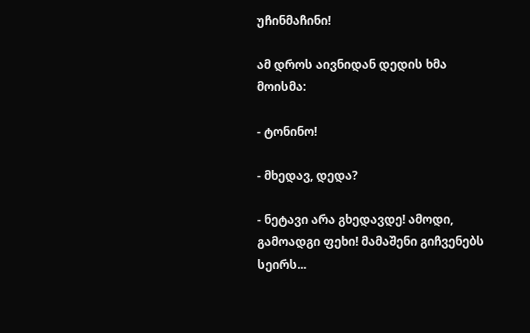უჩინმაჩინი!

ამ დროს აივნიდან დედის ხმა მოისმა:

- ტონინო!

- მხედავ, დედა?

- ნეტავი არა გხედავდე! ამოდი, გამოადგი ფეხი! მამაშენი გიჩვენებს სეირს...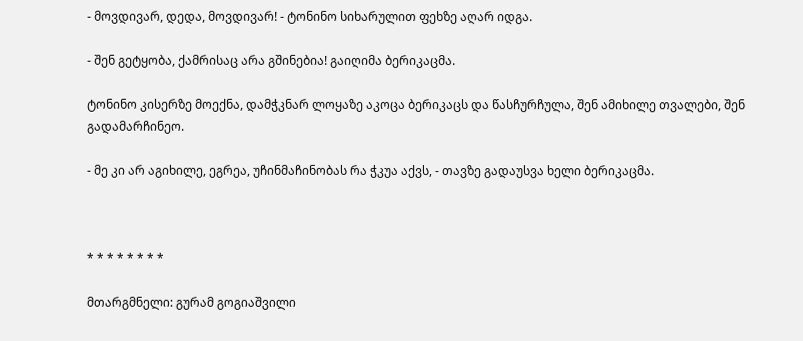- მოვდივარ, დედა, მოვდივარ! - ტონინო სიხარულით ფეხზე აღარ იდგა.

- შენ გეტყობა, ქამრისაც არა გშინებია! გაიღიმა ბერიკაცმა.

ტონინო კისერზე მოექნა, დამჭკნარ ლოყაზე აკოცა ბერიკაცს და წასჩურჩულა, შენ ამიხილე თვალები, შენ გადამარჩინეო.

- მე კი არ აგიხილე, ეგრეა, უჩინმაჩინობას რა ჭკუა აქვს, - თავზე გადაუსვა ხელი ბერიკაცმა.



* * * * * * * *

მთარგმნელი: გურამ გოგიაშვილი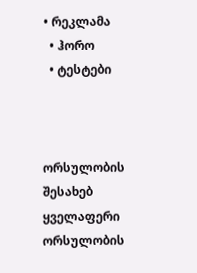• რეკლამა
  • ჰორო
  • ტესტები



ორსულობის შესახებ
ყველაფერი ორსულობის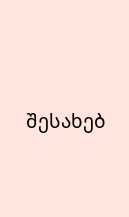შესახებ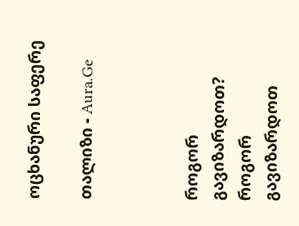ოცხანური საფერე

თალიზი - Aura.Ge



როგორ გავიზარდოთ?
როგორ გავიზარდოთ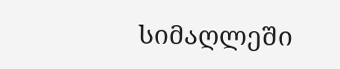სიმაღლეში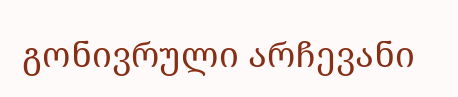გონივრული არჩევანი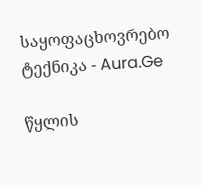საყოფაცხოვრებო ტექნიკა - Aura.Ge

წყლის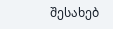შესახებ